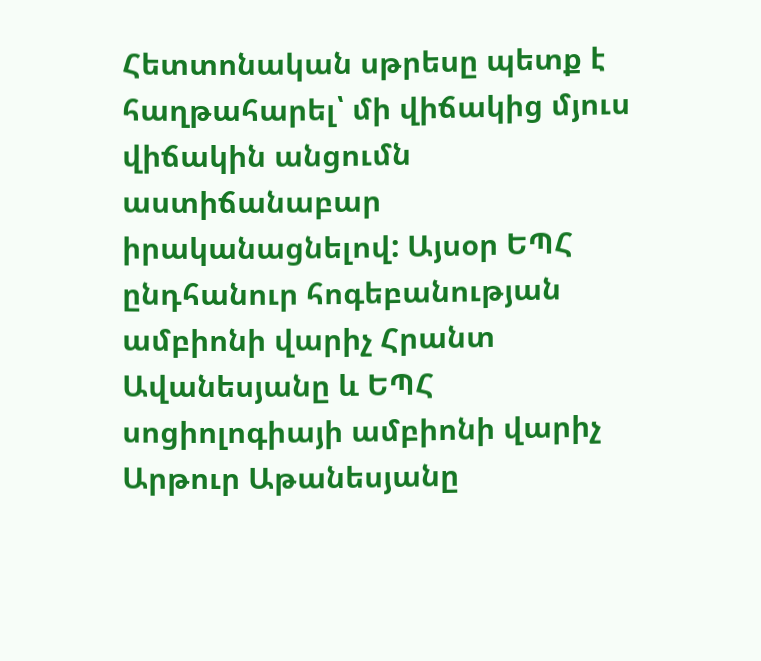Հետտոնական սթրեսը պետք է հաղթահարել՝ մի վիճակից մյուս վիճակին անցումն աստիճանաբար իրականացնելով: Այսօր ԵՊՀ ընդհանուր հոգեբանության ամբիոնի վարիչ Հրանտ Ավանեսյանը և ԵՊՀ սոցիոլոգիայի ամբիոնի վարիչ Արթուր Աթանեսյանը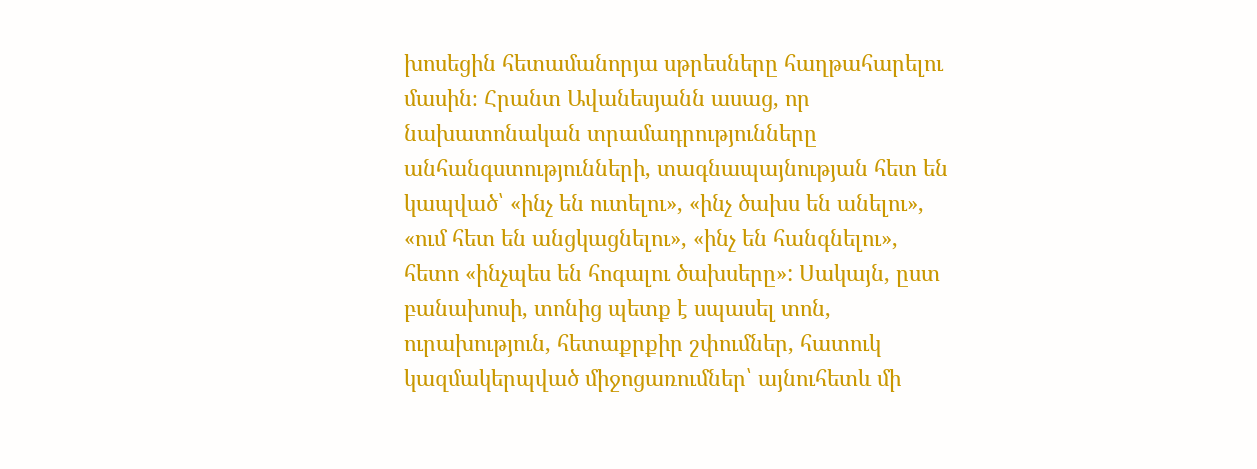խոսեցին հետամանորյա սթրեսները հաղթահարելու մասին։ Հրանտ Ավանեսյանն ասաց, որ նախատոնական տրամադրությունները անհանգստությունների, տագնապայնության հետ են կապված՝ «ինչ են ուտելու», «ինչ ծախս են անելու», «ում հետ են անցկացնելու», «ինչ են հանգնելու», հետո «ինչպես են հոգալու ծախսերը»: Սակայն, ըստ բանախոսի, տոնից պետք է սպասել տոն, ուրախություն, հետաքրքիր շփումներ, հատուկ կազմակերպված միջոցառումներ՝ այնուհետև մի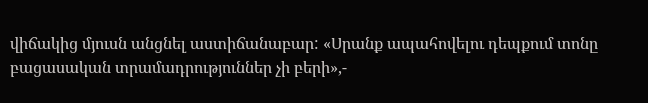վիճակից մյուսն անցնել աստիճանաբար: «Սրանք ապահովելու դեպքում տոնը բացասական տրամադրություններ չի բերի»,-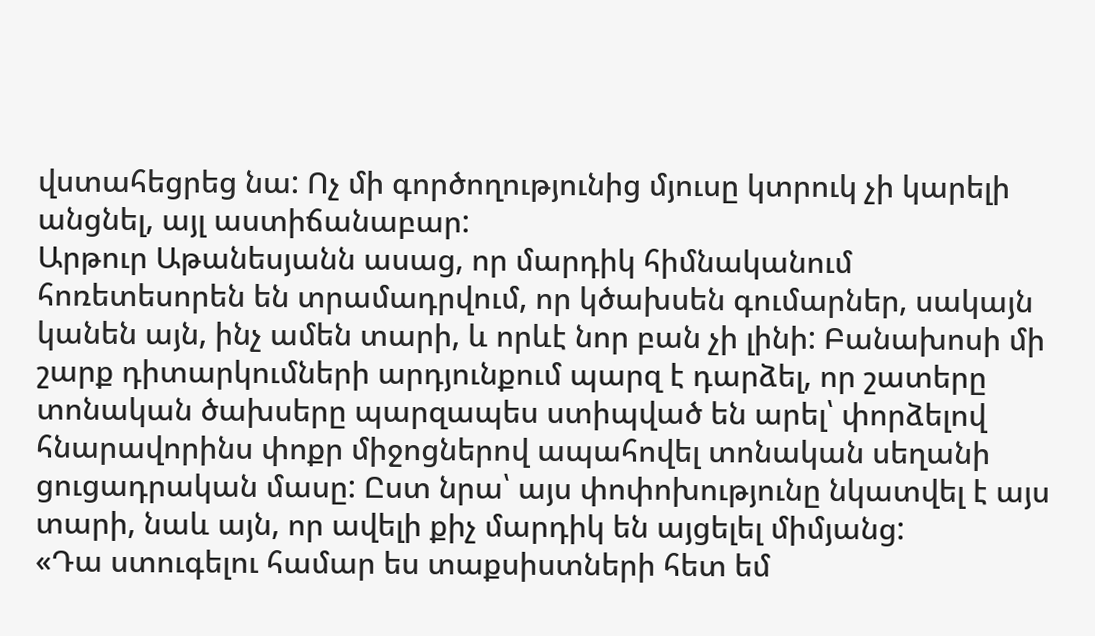վստահեցրեց նա: Ոչ մի գործողությունից մյուսը կտրուկ չի կարելի անցնել, այլ աստիճանաբար:
Արթուր Աթանեսյանն ասաց, որ մարդիկ հիմնականում հոռետեսորեն են տրամադրվում, որ կծախսեն գումարներ, սակայն կանեն այն, ինչ ամեն տարի, և որևէ նոր բան չի լինի: Բանախոսի մի շարք դիտարկումների արդյունքում պարզ է դարձել, որ շատերը տոնական ծախսերը պարզապես ստիպված են արել՝ փորձելով հնարավորինս փոքր միջոցներով ապահովել տոնական սեղանի ցուցադրական մասը: Ըստ նրա՝ այս փոփոխությունը նկատվել է այս տարի, նաև այն, որ ավելի քիչ մարդիկ են այցելել միմյանց:
«Դա ստուգելու համար ես տաքսիստների հետ եմ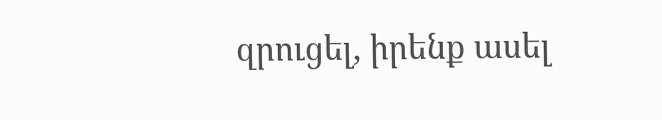զրուցել, իրենք ասել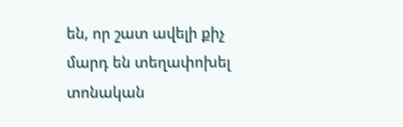են, որ շատ ավելի քիչ մարդ են տեղափոխել տոնական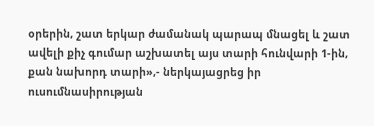օրերին, շատ երկար ժամանակ պարապ մնացել և շատ ավելի քիչ գումար աշխատել այս տարի հունվարի 1-ին, քան նախորդ տարի»,- ներկայացրեց իր ուսումնասիրության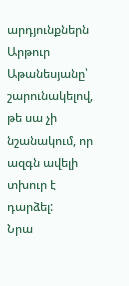արդյունքներն Արթուր Աթանեսյանը՝ շարունակելով, թե սա չի նշանակում, որ ազգն ավելի տխուր է դարձել:
Նրա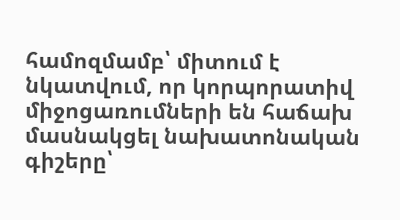համոզմամբ՝ միտում է նկատվում, որ կորպորատիվ միջոցառումների են հաճախ մասնակցել նախատոնական գիշերը՝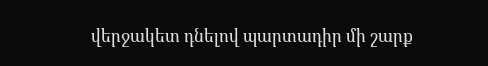վերջակետ դնելով պարտադիր մի շարք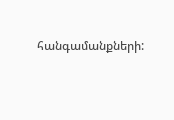հանգամանքների: